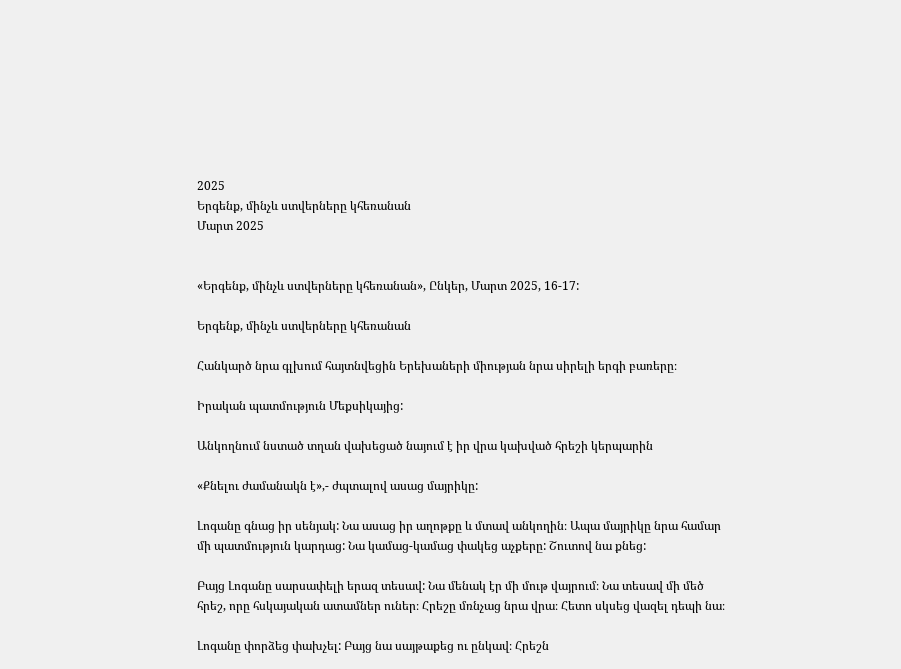2025
Երգենք, մինչև ստվերները կհեռանան
Մարտ 2025


«Երգենք, մինչև ստվերները կհեռանան», Ընկեր, Մարտ 2025, 16-17:

Երգենք, մինչև ստվերները կհեռանան

Հանկարծ նրա գլխում հայտնվեցին Երեխաների միության նրա սիրելի երգի բառերը։

Իրական պատմություն Մեքսիկայից:

Անկողնում նստած տղան վախեցած նայում է իր վրա կախված հրեշի կերպարին

«Քնելու ժամանակն է»,- ժպտալով ասաց մայրիկը:

Լոգանը գնաց իր սենյակ: Նա ասաց իր աղոթքը և մտավ անկողին։ Ապա մայրիկը նրա համար մի պատմություն կարդաց: Նա կամաց-կամաց փակեց աչքերը: Շուտով նա քնեց:

Բայց Լոգանը սարսափելի երազ տեսավ: Նա մենակ էր մի մութ վայրում։ Նա տեսավ մի մեծ հրեշ, որը հսկայական ատամներ ուներ։ Հրեշը մռնչաց նրա վրա։ Հետո սկսեց վազել դեպի նա։

Լոգանը փորձեց փախչել: Բայց նա սայթաքեց ու ընկավ։ Հրեշն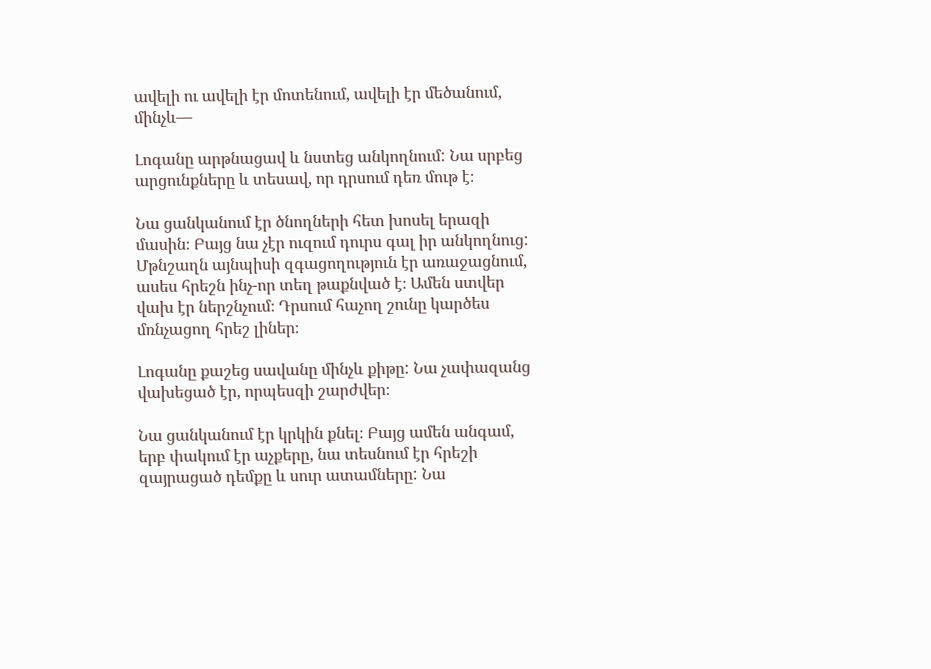ավելի ու ավելի էր մոտենում, ավելի էր մեծանում, մինչև—

Լոգանը արթնացավ և նստեց անկողնում: Նա սրբեց արցունքները և տեսավ, որ դրսում դեռ մութ է։

Նա ցանկանում էր ծնողների հետ խոսել երազի մասին։ Բայց նա չէր ուզում դուրս գալ իր անկողնուց: Մթնշաղն այնպիսի զգացողություն էր առաջացնում, ասես հրեշն ինչ-որ տեղ թաքնված է։ Ամեն ստվեր վախ էր ներշնչում։ Դրսում հաչող շունը կարծես մռնչացող հրեշ լիներ։

Լոգանը քաշեց սավանը մինչև քիթը: Նա չափազանց վախեցած էր, որպեսզի շարժվեր։

Նա ցանկանում էր կրկին քնել։ Բայց ամեն անգամ, երբ փակում էր աչքերը, նա տեսնում էր հրեշի զայրացած դեմքը և սուր ատամները: Նա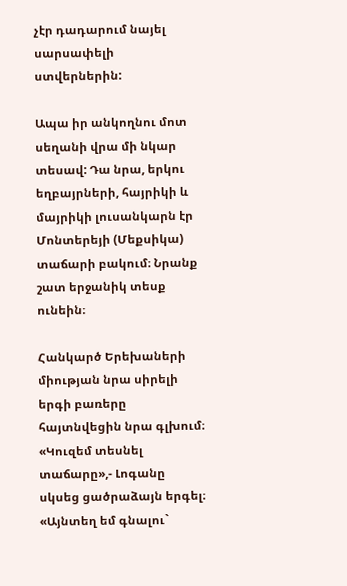չէր դադարում նայել սարսափելի ստվերներին:

Ապա իր անկողնու մոտ սեղանի վրա մի նկար տեսավ: Դա նրա, երկու եղբայրների, հայրիկի և մայրիկի լուսանկարն էր Մոնտերեյի (Մեքսիկա) տաճարի բակում։ Նրանք շատ երջանիկ տեսք ունեին։

Հանկարծ Երեխաների միության նրա սիրելի երգի բառերը հայտնվեցին նրա գլխում։ «Կուզեմ տեսնել տաճարը»,- Լոգանը սկսեց ցածրաձայն երգել։ «Այնտեղ եմ գնալու`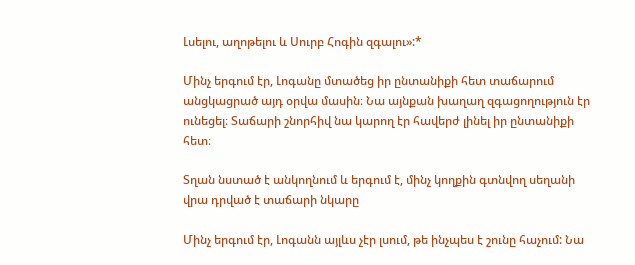Լսելու, աղոթելու և Սուրբ Հոգին զգալու»:*

Մինչ երգում էր, Լոգանը մտածեց իր ընտանիքի հետ տաճարում անցկացրած այդ օրվա մասին։ Նա այնքան խաղաղ զգացողություն էր ունեցել։ Տաճարի շնորհիվ նա կարող էր հավերժ լինել իր ընտանիքի հետ։

Տղան նստած է անկողնում և երգում է, մինչ կողքին գտնվող սեղանի վրա դրված է տաճարի նկարը

Մինչ երգում էր, Լոգանն այլևս չէր լսում, թե ինչպես է շունը հաչում: Նա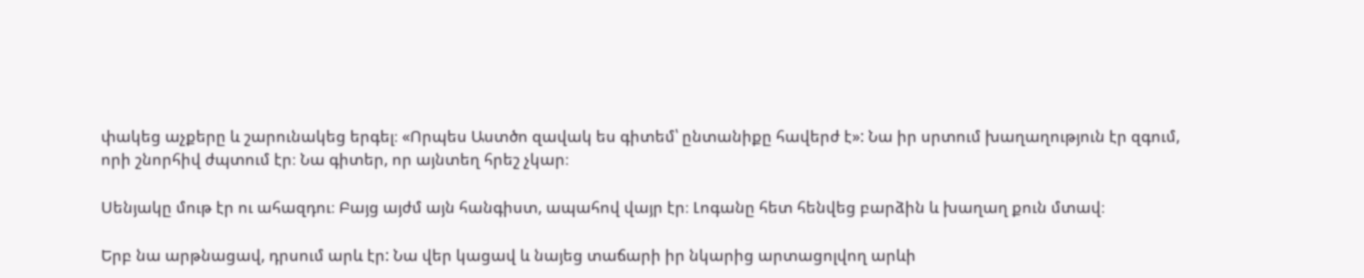փակեց աչքերը և շարունակեց երգել։ «Որպես Աստծո զավակ ես գիտեմ՝ ընտանիքը հավերժ է»: Նա իր սրտում խաղաղություն էր զգում, որի շնորհիվ ժպտում էր։ Նա գիտեր, որ այնտեղ հրեշ չկար։

Սենյակը մութ էր ու ահազդու։ Բայց այժմ այն հանգիստ, ապահով վայր էր։ Լոգանը հետ հենվեց բարձին և խաղաղ քուն մտավ։

Երբ նա արթնացավ, դրսում արև էր: Նա վեր կացավ և նայեց տաճարի իր նկարից արտացոլվող արևի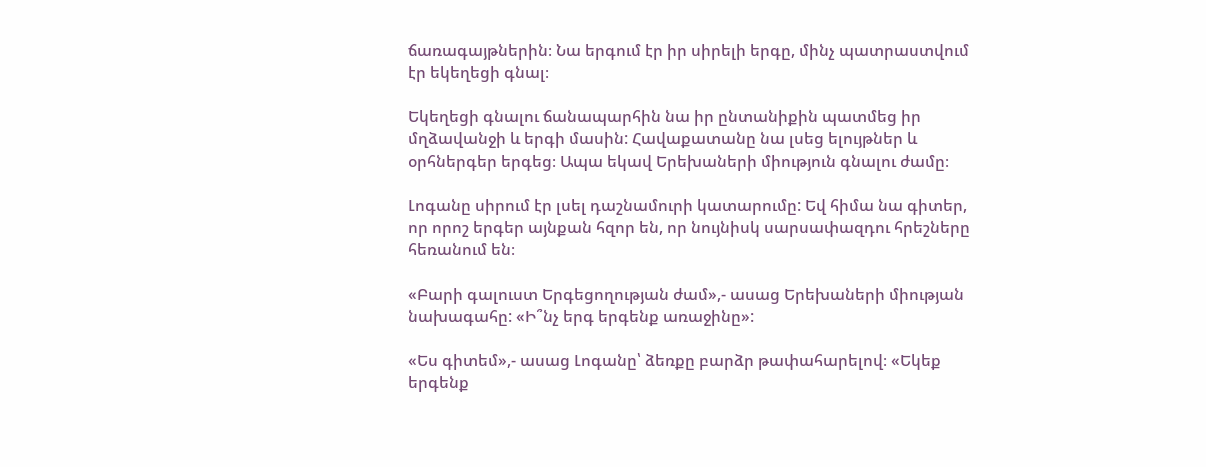ճառագայթներին։ Նա երգում էր իր սիրելի երգը, մինչ պատրաստվում էր եկեղեցի գնալ։

Եկեղեցի գնալու ճանապարհին նա իր ընտանիքին պատմեց իր մղձավանջի և երգի մասին: Հավաքատանը նա լսեց ելույթներ և օրհներգեր երգեց։ Ապա եկավ Երեխաների միություն գնալու ժամը։

Լոգանը սիրում էր լսել դաշնամուրի կատարումը: Եվ հիմա նա գիտեր, որ որոշ երգեր այնքան հզոր են, որ նույնիսկ սարսափազդու հրեշները հեռանում են։

«Բարի գալուստ Երգեցողության ժամ»,- ասաց Երեխաների միության նախագահը: «Ի՞նչ երգ երգենք առաջինը»:

«Ես գիտեմ»,- ասաց Լոգանը՝ ձեռքը բարձր թափահարելով։ «Եկեք երգենք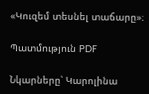«Կուզեմ տեսնել տաճարը»։

Պատմություն PDF

Նկարները՝ Կարոլինա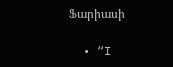Ֆարիասի

  • “I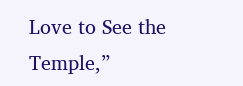Love to See the Temple,”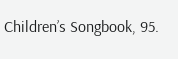Children’s Songbook, 95.